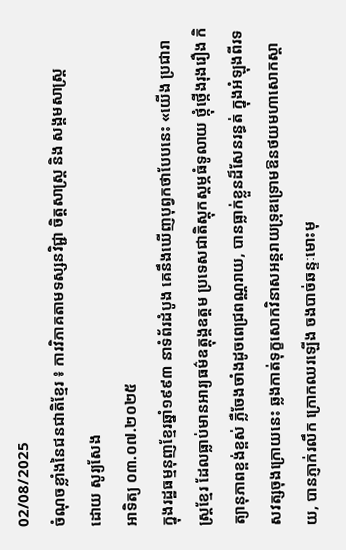02/08/2025
ចំណុចខ្លាំងនៃជនជាតិខ្មែរ ៖ ការវិភាគតាមទស្សនវិជ្ជា ចិត្តសាស្ត្រ និង សង្គមសាស្ត្រ
ដោយ សូរ្យសែង
អាទិត្យ ០៣.០៧.២០២៥
ក្នុងរដ្ឋធម្មនុញខ្មែរឆ្នាំ១៩៩៣ នាទំព័រដំបូង គេនឹងឃើញបុព្វកថាបែបនេះ «យើង ប្រជារាស្ត្រខ្មែរ ដែលធ្លាប់មានអារ្យធម៌ឧត្តុង្គឧត្តម ប្រទេសជាតិស្តុកស្តម្ភធំទូលាយ ថ្កុំថ្កើងរុងរឿង កិត្យានុភាពខ្ពង់ខ្ពស់ ភ្លឺចែងចាំងដូចពេជ្រពណ្ណរាយ, បានធ្លាក់ខ្លួនដ៏សែនរន្ធត់ ក្នុងអំឡុងពីរទសវត្សចុងក្រោយនេះ ឆ្លងកាត់ទុក្ខសោកវិនាសអន្តរាយទ្រុឌទ្រោមឱនថយមហាសោកស្តាយ, បានភ្ញាក់រលឹក ក្រោកឈរឡើង ចងបាច់ឆន្ទៈមោះមុ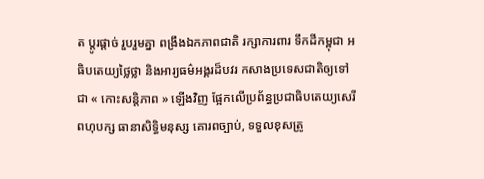ត ប្តូរផ្តាច់ រួបរួមគ្នា ពង្រឹងឯកភាពជាតិ រក្សាការពារ ទឹកដីកម្ពុជា អធិបតេយ្យថ្លៃថ្លា និងអារ្យធម៌អង្គរដ៏បវរ កសាងប្រទេសជាតិឲ្យទៅជា « កោះសន្តិភាព » ឡើងវិញ ផ្អែកលើប្រព័ន្ធប្រជាធិបតេយ្យសេរីពហុបក្ស ធានាសិទ្ធិមនុស្ស គោរពច្បាប់, ទទួលខុសត្រូ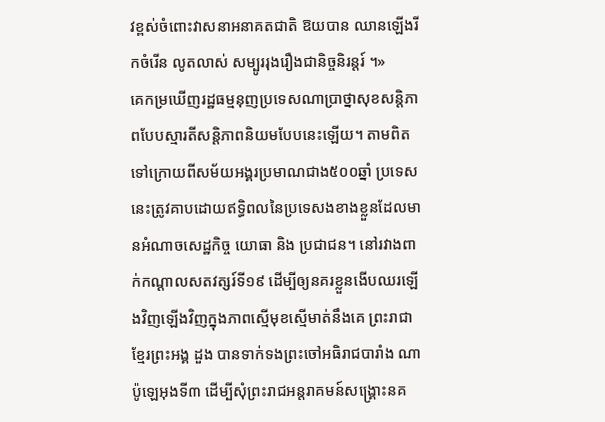វខ្ពស់ចំពោះវាសនាអនាគតជាតិ ឱយបាន ឈានឡើងរីកចំរើន លូតលាស់ សម្បូររុងរឿងជានិច្ចនិរន្តរ៍ ។»
គេកម្រឃើញរដ្ឋធម្មនុញប្រទេសណាប្រាថ្នាសុខសន្តិភាពបែបស្មារតីសន្តិភាពនិយមបែបនេះឡើយ។ តាមពិតទៅក្រោយពីសម័យអង្គរប្រមាណជាង៥០០ឆ្នាំ ប្រទេសនេះត្រូវគាបដោយឥទ្ធិពលនៃប្រទេសងខាងខ្លួនដែលមានអំណាចសេដ្ឋកិច្ច យោធា និង ប្រជាជន។ នៅរវាងពាក់កណ្ដាលសតវត្សរ៍ទី១៩ ដើម្បីឲ្យនគរខ្លួនងើបឈរឡើងវិញឡើងវិញក្នុងភាពស្មើមុខស្មើមាត់នឹងគេ ព្រះរាជាខ្មែរព្រះអង្គ ដួង បានទាក់ទងព្រះចៅអធិរាជបារាំង ណាប៉ូឡេអុងទី៣ ដើម្បីសុំព្រះរាជអន្តរាគមន៍សង្គ្រោះនគ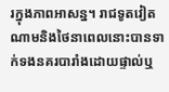រក្នុងភាពអាសន្ន។ រាជទូតវៀតណាមនិងថៃនាពេលនោះបានទាក់ទងនគរបារាំងដោយផ្ទាល់ឬ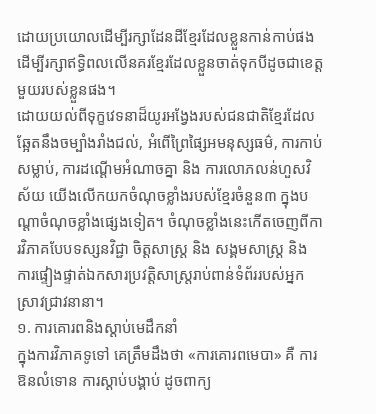ដោយប្រយោលដើម្បីរក្សាដែនដីខ្មែរដែលខ្លួនកាន់កាប់ផង ដើម្បីរក្សាឥទ្ធិពលលើនគរខ្មែរដែលខ្លួនចាត់ទុកបីដូចជាខេត្តមួយរបស់ខ្លួនផង។
ដោយយល់ពីទុក្ខវេទនាដ៏យូរអង្វែងរបស់ជនជាតិខ្មែរដែលឆ្អែតនឹងចម្បាំងរាំងជល់, អំពើព្រៃផ្សៃអមនុស្សធម៌, ការកាប់សម្លាប់, ការដណ្ដើមអំណាចគ្នា និង ការលោភលន់ហួសវិស័យ យើងលើកយកចំណុចខ្លាំងរបស់ខ្មែរចំនួន៣ ក្នុងបណ្ដាចំណុចខ្លាំងផ្សេងទៀត។ ចំណុចខ្លាំងនេះកើតចេញពីការវិភាគបែបទស្សនវិជ្ជា ចិត្តសាស្ត្រ និង សង្គមសាស្ត្រ និង ការផ្ទៀងផ្ទាត់ឯកសារប្រវត្តិសាស្ត្ររាប់ពាន់ទំព័ររបស់អ្នកស្រាវជ្រាវនានា។
១. ការគោរពនិងស្ដាប់មេដឹកនាំ
ក្នុងការវិភាគទូទៅ គេត្រឹមដឹងថា «ការគោរពមេបា» គឺ ការឱនលំទោន ការស្ដាប់បង្គាប់ ដូចពាក្យ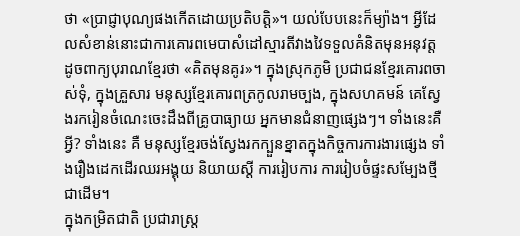ថា «ប្រាជ្ញាបុណ្យផងកើតដោយប្រតិបត្តិ»។ យល់បែបនេះក៏ម្យ៉ាង។ អ្វីដែលសំខាន់នោះជាការគោរពមេបាសំដៅស្មារតីវាងវៃទទួលគំនិតមុនអនុវត្ត ដូចពាក្យបុរាណខ្មែរថា «គិតមុនគូរ»។ ក្នុងស្រុកភូមិ ប្រជាជនខ្មែរគោរពចាស់ទុំ, ក្នុងគ្រួសារ មនុស្សខ្មែរគោរពត្រកូលរាមច្បង, ក្នុងសហគមន៍ គេស្វែងរករៀនចំណេះចេះដឹងពីគ្រូបាធ្យាយ អ្នកមានជំនាញផ្សេងៗ។ ទាំងនេះគឺអ្វី? ទាំងនេះ គឺ មនុស្សខ្មែរចង់ស្វែងរកក្បួនខ្នាតក្នុងកិច្ចការការងារផ្សេង ទាំងរឿងដេកដើរឈរអង្គុយ និយាយស្ដី ការរៀបការ ការរៀបចំផ្ទះសម្បែងថ្មី ជាដើម។
ក្នុងកម្រិតជាតិ ប្រជារាស្ត្រ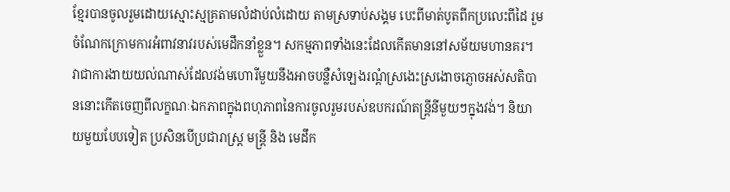ខ្មែរបានចូលរួមដោយស្មោះស្មគ្រតាមលំដាប់លំដោយ តាមស្រទាប់សង្គម បេះពីមាត់បូតពីកប្រលេះពីដៃ រួមចំណែកក្រោមការអំពាវនាវរបស់មេដឹកនាំខ្លួន។ សកម្មភាពទាំងនេះដែលកើតមាននៅសម័យមហានគរ។ វាជាការងាយយល់ណាស់ដែលវង់មហោរីមួយនឹងអាចបន្លឺសំឡេងរណ្ដំស្រងេះស្រងោចភ្ញោចអស់សតិបាននោះកើតចេញពីលក្ខណៈឯកភាពក្នុងពហុភាពនៃការចូលរួមរបស់ឧបករណ៍តន្ត្រីនីមួយៗក្នុងវង់។ និយាយមួយបែបទៀត ប្រសិនបើប្រជារាស្ត្រ មន្ត្រី និង មេដឹក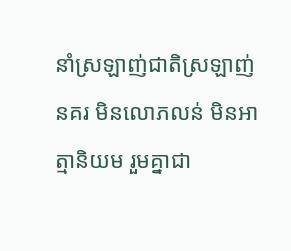នាំស្រឡាញ់ជាតិស្រឡាញ់នគរ មិនលោភលន់ មិនអាត្មានិយម រួមគ្នាជា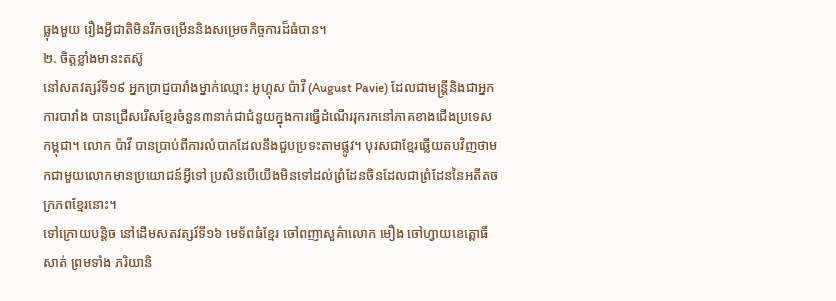ធ្លុងមួយ រឿងអ្វីជាតិមិនរីកចម្រើននិងសម្រេចកិច្ចការដ៏ធំបាន។
២. ចិត្តខ្លាំងមានះតស៊ូ
នៅសតវត្សរ៍ទី១៩ អ្នកប្រាជ្ញបារាំងម្នាក់ឈ្មោះ អូហ្គុស ប៉ាវី (August Pavie) ដែលជាមន្ត្រីនិងជាអ្នកការបារាំង បានជ្រើសរើសខ្មែរចំនួន៣នាក់ជាជំនួយក្នុងការធ្វើដំណើររុករកនៅភាគខាងជើងប្រទេសកម្ពុជា។ លោក ប៉ាវី បានប្រាប់ពីការលំបាកដែលនឹងជួបប្រទះតាមផ្លូវ។ បុរសជាខ្មែរឆ្លើយតបវិញថាមកជាមួយលោកមានប្រយោជន៍អ្វីទៅ ប្រសិនបើយើងមិនទៅដល់ព្រំដែនចិនដែលជាព្រំដែននៃអតីតចក្រភពខ្មែរនោះ។
ទៅក្រោយបន្តិច នៅដើមសតវត្សរ៍ទី១៦ មេទ័ពធំខ្មែរ ចៅពញាសួគ៌ាលោក មឿង ចៅហ្វាយខេត្ពោធិ៍សាត់ ព្រមទាំង ភរិយានិ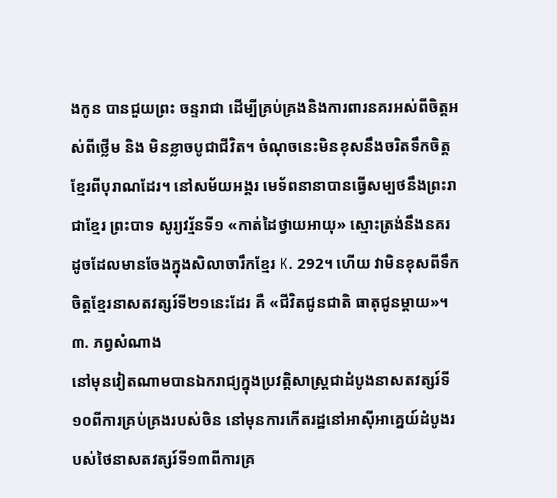ងកូន បានជួយព្រះ ចន្ទរាជា ដើម្បីគ្រប់គ្រងនិងការពារនគរអស់ពីចិត្តអស់ពីថ្លើម និង មិនខ្លាចបូជាជីវិត។ ចំណុចនេះមិនខុសនឹងចរិតទឹកចិត្តខ្មែរពីបុរាណដែរ។ នៅសម័យអង្គរ មេទ័ពនានាបានធ្វើសម្បថនឹងព្រះរាជាខ្មែរ ព្រះបាទ សូរ្យវរ្ម័នទី១ «កាត់ដៃថ្វាយអាយុ» ស្មោះត្រង់នឹងនគរ ដូចដែលមានចែងក្នុងសិលាចារឹកខ្មែរ K. 292។ ហើយ វាមិនខុសពីទឹកចិត្តខ្មែរនាសតវត្សរ៍ទី២១នេះដែរ គឺ «ជីវិតជូនជាតិ ធាតុជូនម្ដាយ»។
៣. ភព្វសំណាង
នៅមុនវៀតណាមបានឯករាជ្យក្នុងប្រវត្តិសាស្ត្រជាដំបូងនាសតវត្សរ៍ទី១០ពីការគ្រប់គ្រងរបស់ចិន នៅមុនការកើតរដ្ឋនៅអាស៊ីអាគ្នេយ៍ដំបូងរបស់ថៃនាសតវត្សរ៍ទី១៣ពីការគ្រ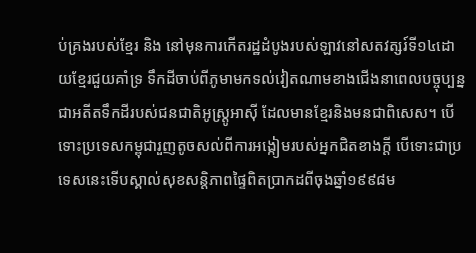ប់គ្រងរបស់ខ្មែរ និង នៅមុនការកើតរដ្ឋដំបូងរបស់ឡាវនៅសតវត្សរ៍ទី១៤ដោយខ្មែរជួយគាំទ្រ ទឹកដីចាប់ពីភូមាមកទល់វៀតណាមខាងជើងនាពេលបច្ចុប្បន្ន ជាអតីតទឹកដីរបស់ជនជាតិអូស្ត្រូអាស៊ី ដែលមានខ្មែរនិងមនជាពិសេស។ បើទោះប្រទេសកម្ពុជារួញតូចសល់ពីការអង្កៀមរបស់អ្នកជិតខាងក្ដី បើទោះជាប្រទេសនេះទើបស្គាល់សុខសន្តិភាពផ្ទៃពិតប្រាកដពីចុងឆ្នាំ១៩៩៨ម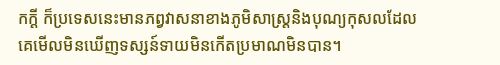កក្ដី ក៏ប្រទេសនេះមានភព្វវាសនាខាងភូមិសាស្ត្រនិងបុណ្យកុសលដែលគេមើលមិនឃើញទស្សន៍ទាយមិនកើតប្រមាណមិនបាន។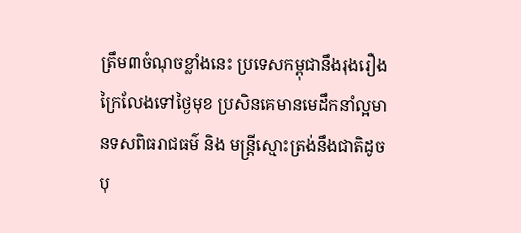ត្រឹម៣ចំណុចខ្លាំងនេះ ប្រទេសកម្ពុជានឹងរុងរឿងក្រៃលែងទៅថ្ងៃមុខ ប្រសិនគេមានមេដឹកនាំល្អមានទសពិធរាជធម៌ និង មន្ត្រីស្មោះត្រង់នឹងជាតិដូចបុ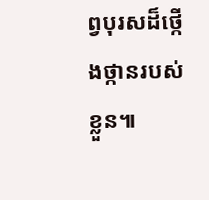ព្វបុរសដ៏ថ្កើងថ្កានរបស់ខ្លួន៕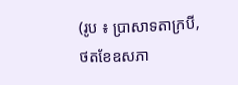(រូប ៖ ប្រាសាទតាក្របី, ថតខែឧសភា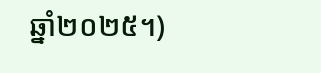ឆ្នាំ២០២៥។)